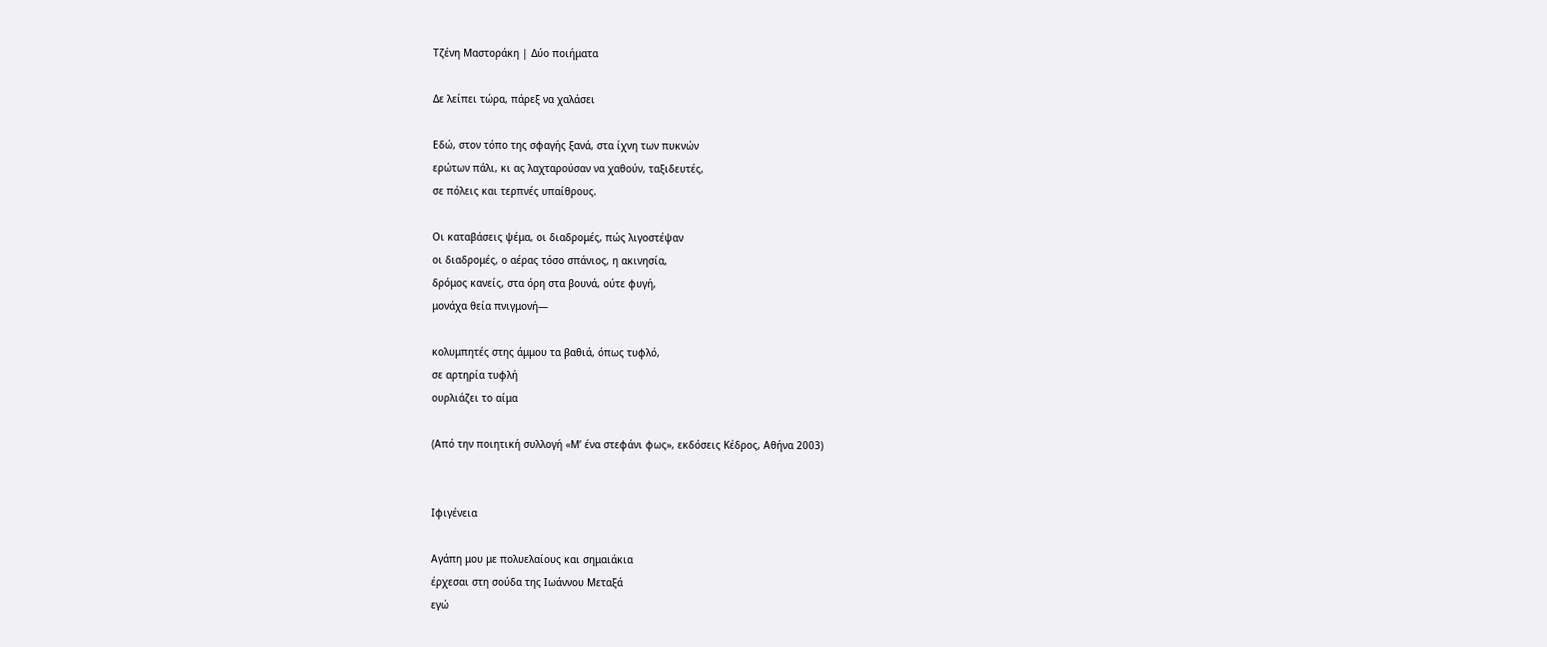Τζένη Μαστοράκη | Δύο ποιήματα

Δε λείπει τώρα, πάρεξ να χαλάσει

Εδώ, στον τόπο της σφαγής ξανά, στα ίχνη των πυκνών
ερώτων πάλι, κι ας λαχταρούσαν να χαθούν, ταξιδευτές,
σε πόλεις και τερπνές υπαίθρους.

Οι καταβάσεις ψέμα, οι διαδρομές, πώς λιγοστέψαν
οι διαδρομές, ο αέρας τόσο σπάνιος, η ακινησία,
δρόμος κανείς, στα όρη στα βουνά, ούτε φυγή,
μονάχα θεία πνιγμονή—

κολυμπητές στης άμμου τα βαθιά, όπως τυφλό,
σε αρτηρία τυφλή
ουρλιάζει το αίμα

(Από την ποιητική συλλογή «Μ’ ένα στεφάνι φως», εκδόσεις Κέδρος, Αθήνα 2003)


Ιφιγένεια

Αγάπη μου με πολυελαίους και σημαιάκια
έρχεσαι στη σούδα της Ιωάννου Μεταξά
εγώ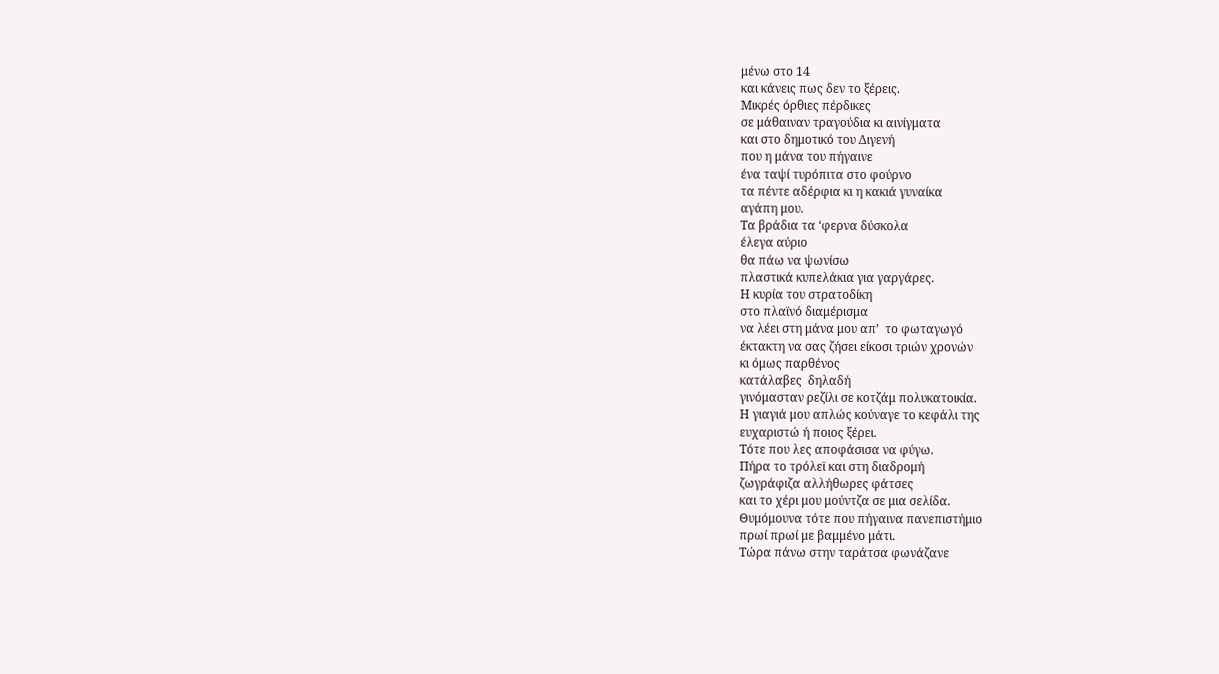μένω στο 14
και κάνεις πως δεν το ξέρεις.
Μικρές όρθιες πέρδικες
σε μάθαιναν τραγούδια κι αινίγματα
και στο δημοτικό του Διγενή
που η μάνα του πήγαινε
ένα ταψί τυρόπιτα στο φούρνο
τα πέντε αδέρφια κι η κακιά γυναίκα
αγάπη μου.
Τα βράδια τα ‘φερνα δύσκολα
έλεγα αύριο
θα πάω να ψωνίσω
πλαστικά κυπελάκια για γαργάρες.
Η κυρία του στρατοδίκη
στο πλαϊνό διαμέρισμα
να λέει στη μάνα μου απ’  το φωταγωγό
έκτακτη να σας ζήσει είκοσι τριών χρονών
κι όμως παρθένος
κατάλαβες  δηλαδή
γινόμασταν ρεζίλι σε κοτζάμ πολυκατοικία.
Η γιαγιά μου απλώς κούναγε το κεφάλι της
ευχαριστώ ή ποιος ξέρει.
Τότε που λες αποφάσισα να φύγω.
Πήρα το τρόλεϊ και στη διαδρομή
ζωγράφιζα αλλήθωρες φάτσες
και το χέρι μου μούντζα σε μια σελίδα.
Θυμόμουνα τότε που πήγαινα πανεπιστήμιο
πρωί πρωί με βαμμένο μάτι.
Τώρα πάνω στην ταράτσα φωνάζανε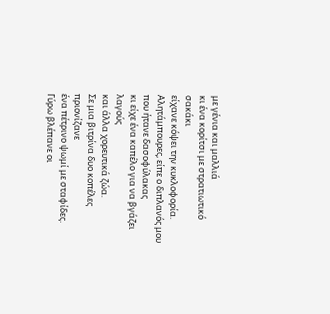με γένια και μαλλιά
κι ένα κορίτσι με στρατιωτικό σακάκι
είχανε κόψει την κυκλοφορία.
Αλητάμπουρες, είπε ο διπλανός μου
που ήτανε δασοφύλακας
κι είχε ένα καπέλο για να βγάζει λαγούς
και άλλα χορευτικά ζώα.
Σε μια βιτρίνα δυο κοπέλες
πριονίζανε
ένα πέτρινο ψωμί με σταφίδες.
Γύρω βλέπανε οι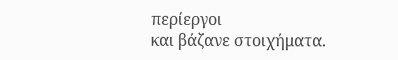περίεργοι
και βάζανε στοιχήματα.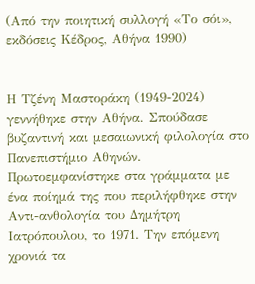(Από την ποιητική συλλογή «Το σόι», εκδόσεις Κέδρος, Αθήνα 1990)


Η Τζένη Μαστοράκη (1949-2024) γεννήθηκε στην Αθήνα. Σπούδασε βυζαντινή και μεσαιωνική φιλολογία στο Πανεπιστήμιο Αθηνών. Πρωτοεμφανίστηκε στα γράμματα με ένα ποίημά της που περιλήφθηκε στην Αντι-ανθολογία του Δημήτρη Ιατρόπουλου, το 1971. Την επόμενη χρονιά τα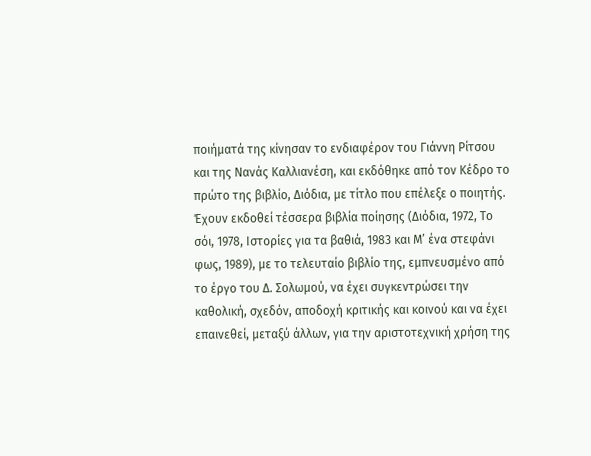ποιήματά της κίνησαν το ενδιαφέρον του Γιάννη Ρίτσου και της Νανάς Καλλιανέση, και εκδόθηκε από τον Κέδρο το πρώτο της βιβλίο, Διόδια, με τίτλο που επέλεξε ο ποιητής. Έχουν εκδοθεί τέσσερα βιβλία ποίησης (Διόδια, 1972, Το σόι, 1978, Ιστορίες για τα βαθιά, 1983 και Μ’ ένα στεφάνι φως, 1989), με το τελευταίο βιβλίο της, εμπνευσμένο από το έργο του Δ. Σολωμού, να έχει συγκεντρώσει την καθολική, σχεδόν, αποδοχή κριτικής και κοινού και να έχει επαινεθεί, μεταξύ άλλων, για την αριστοτεχνική χρήση της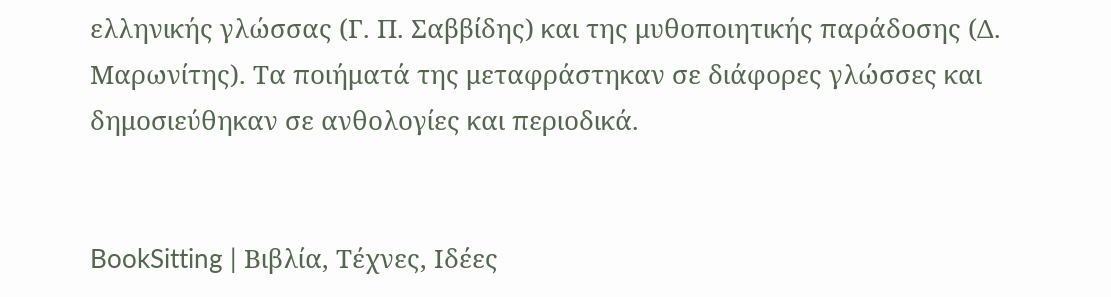ελληνικής γλώσσας (Γ. Π. Σαββίδης) και της μυθοποιητικής παράδοσης (Δ. Μαρωνίτης). Τα ποιήματά της μεταφράστηκαν σε διάφορες γλώσσες και δημοσιεύθηκαν σε ανθολογίες και περιοδικά.


BookSitting | Βιβλία, Τέχνες, Ιδέες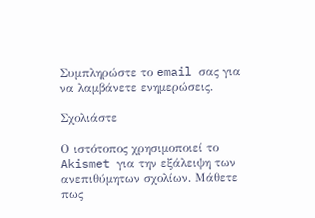Συμπληρώστε το email σας για να λαμβάνετε ενημερώσεις.

Σχολιάστε

Ο ιστότοπος χρησιμοποιεί το Akismet για την εξάλειψη των ανεπιθύμητων σχολίων. Μάθετε πως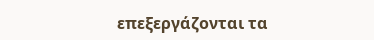επεξεργάζονται τα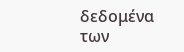δεδομένα των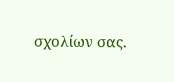σχολίων σας.